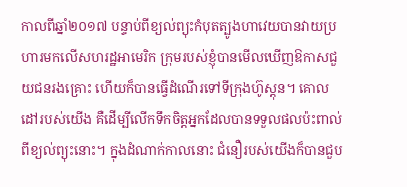កាលពីឆ្នាំ២០១៧ បន្ទាប់ពីខ្យល់ព្យុះកំបុតត្បូងហាវេយបានវាយប្រហារមកលើសហរដ្ឋអាមេរិក ក្រុមរបស់ខ្ញុំបានមើលឃើញឱកាសជួយជនរងគ្រោះ ហើយក៏បានធ្វើដំណើរទៅទីក្រុងហ៊ូស្តុន។ គោលដៅរបស់យើង គឺដើម្បីលើកទឹកចិត្តអ្នកដែលបានទទួលផលប៉ះពាល់ពីខ្យល់ព្យុះនោះ។ ក្នុងដំណាក់កាលនោះ ជំនឿរបស់យើងក៏បានជួប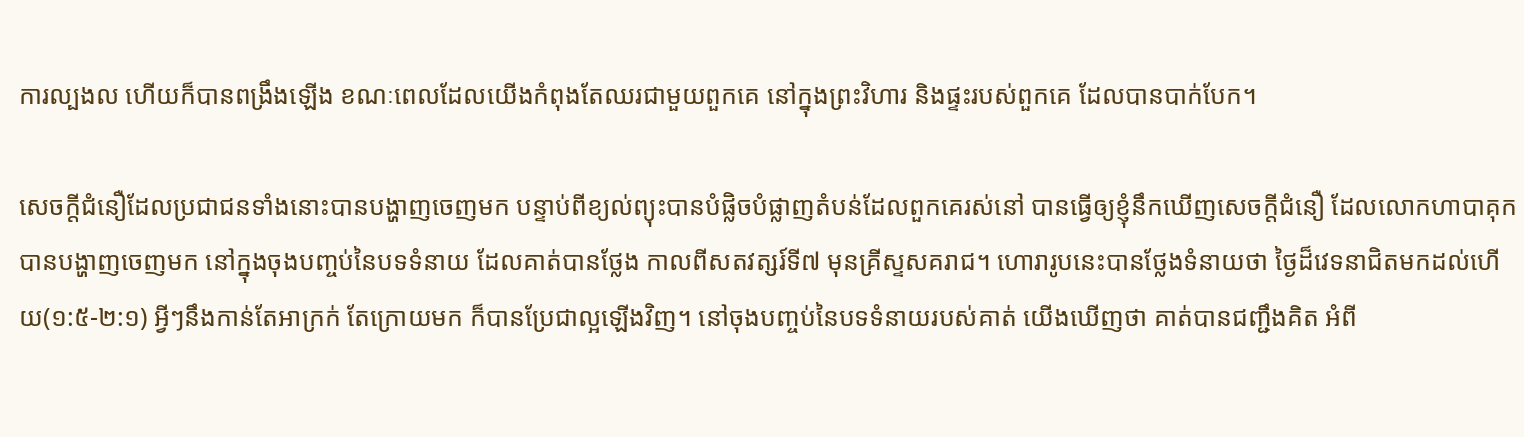ការល្បងល ហើយក៏បានពង្រឹងឡើង ខណៈពេលដែលយើងកំពុងតែឈរជាមួយពួកគេ នៅក្នុងព្រះវិហារ និងផ្ទះរបស់ពួកគេ ដែលបានបាក់បែក។

សេចក្តីជំនឿដែលប្រជាជនទាំងនោះបានបង្ហាញចេញមក បន្ទាប់ពីខ្យល់ព្យុះបានបំផ្លិចបំផ្លាញតំបន់ដែលពួកគេរស់នៅ បានធ្វើឲ្យខ្ញុំនឹកឃើញសេចក្តីជំនឿ ដែលលោកហាបាគុកបានបង្ហាញចេញមក នៅក្នុងចុងបញ្ចប់នៃបទទំនាយ ដែលគាត់បានថ្លែង កាលពីសតវត្សរ៍ទី៧ មុនគ្រីស្ទសគរាជ។ ហោរារូបនេះបានថ្លែងទំនាយថា ថ្ងៃដ៏វេទនាជិតមកដល់ហើយ(១:៥-២:១) អ្វីៗនឹងកាន់តែអាក្រក់ តែក្រោយមក ក៏បានប្រែជាល្អឡើងវិញ។ នៅចុងបញ្ចប់នៃបទទំនាយរបស់គាត់ យើងឃើញថា គាត់បានជញ្ជឹងគិត អំពី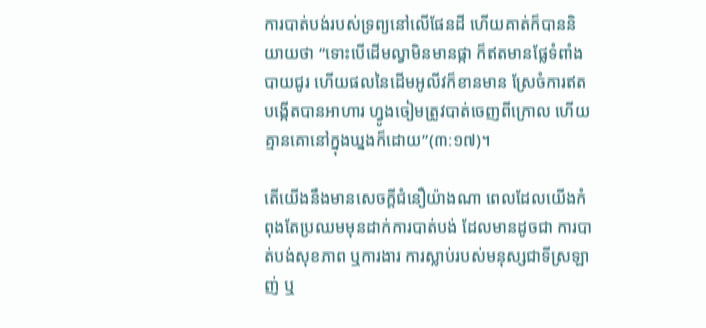ការបាត់បង់របស់ទ្រព្យនៅលើផែនដី ហើយគាត់ក៏បាននិយាយថា “ទោះបើដើមល្វាមិនមានផ្កា ក៏ឥតមានផ្លែទំពាំងបាយជូរ ហើយផលនៃដើមអូលីវក៏ខានមាន ស្រែចំការឥតបង្កើតបានអាហារ ហ្វូងចៀមត្រូវបាត់ចេញពីក្រោល ហើយគ្មានគោនៅក្នុងឃ្នងក៏ដោយ”(៣:១៧)។

តើយើងនឹងមានសេចក្តីជំនឿយ៉ាងណា ពេលដែលយើងកំពុងតែប្រឈមមុនដាក់ការបាត់បង់ ដែលមានដូចជា ការបាត់បង់សុខភាព ឬការងារ ការស្លាប់របស់មនុស្សជាទីស្រឡាញ់ ឬ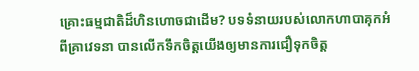គ្រោះធម្មជាតិដ៏ហិនហោចជាដើម? បទទំនាយរបស់លោកហាបាគុកអំពីគ្រាវេទនា បានលើកទឹកចិត្តយើងឲ្យមានការជឿទុកចិត្ត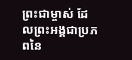ព្រះជាម្ចាស់ ដែលព្រះអង្គជាប្រភពនៃ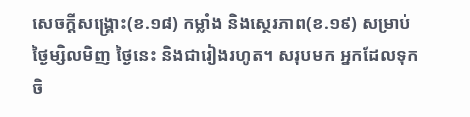សេចក្តីសង្រ្គោះ(ខ.១៨) កម្លាំង និងស្ថេរភាព(ខ.១៩) សម្រាប់ថ្ងៃម្សិលមិញ ថ្ងៃនេះ និងជារៀងរហូត។ សរុបមក អ្នកដែលទុកចិ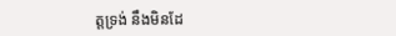ត្តទ្រង់ នឹងមិនដែ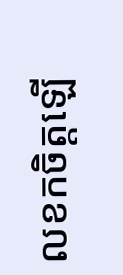លខកចិត្តឡើ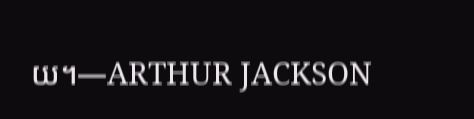យ។—ARTHUR JACKSON